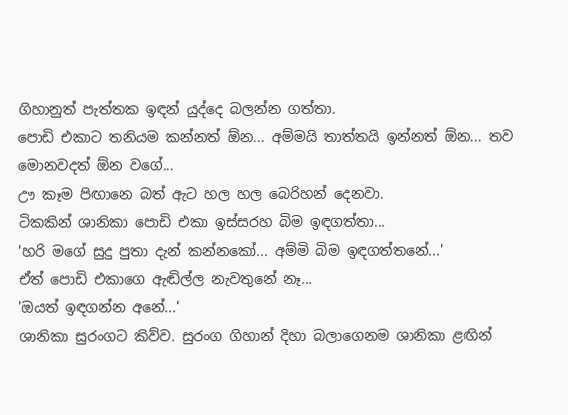ගිහානුත් පැත්තක ඉඳන් යුද්දෙ බලන්න ගත්තා.
පොඩි එකාට තනියම කන්නත් ඕන... අම්මයි තාත්තයි ඉන්නත් ඕන... තව මොනවදත් ඕන වගේ...
ඌ කෑම පිඟානෙ බත් ඇට හල හල බෙරිහන් දෙනවා.
ටිකකින් ශානිකා පොඩි එකා ඉස්සරහ බිම ඉඳගත්තා...
'හරි මගේ සුදු පුතා දැන් කන්නකෝ... අම්මි බිම ඉඳගත්තනේ...'
ඒත් පොඩි එකාගෙ ඇඬිල්ල නැවතුනේ නෑ...
'ඔයත් ඉඳගන්න අනේ...'
ශානිකා සුරංගට කිව්ව. සුරංග ගිහාන් දිහා බලාගෙනම ශානිකා ළඟින්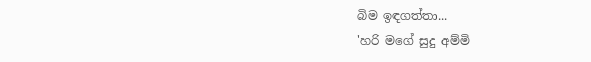බිම ඉඳගත්තා...
'හරි මගේ සුදු අම්මි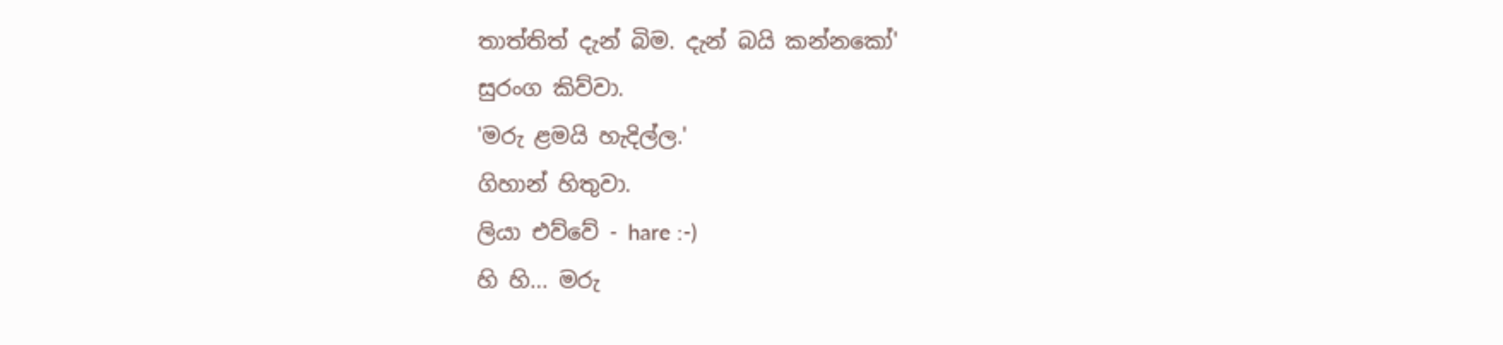තාත්තිත් දැන් බිම. දැන් බයි කන්නකෝ'
සුරංග කිව්වා.
'මරු ළමයි හැදිල්ල.'
ගිහාන් හිතුවා.
ලියා එව්වේ - hare :-)
හි හි... මරු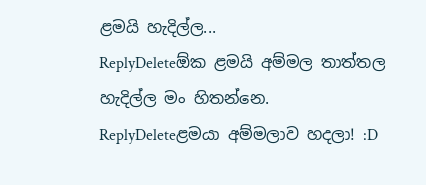ළමයි හැදිල්ල...
ReplyDeleteඕක ළමයි අම්මල තාත්තල හැදිල්ල මං හිතන්නෙ.
ReplyDeleteළමයා අම්මලාව හදලා! :D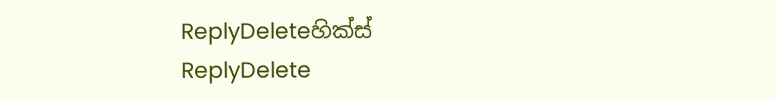ReplyDeleteහික්ස්
ReplyDelete